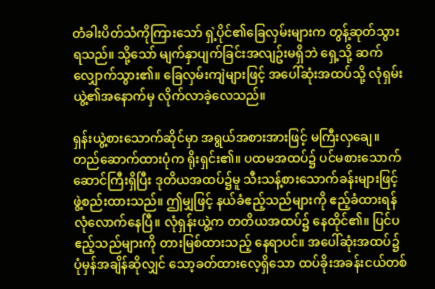တံခါးပိတ်သံကိုကြားသော် ရှဲ့ပိုင်၏ခြေလှမ်းများက တွန့်ဆုတ်သွားရသည်။ သို့သော် မျက်နှာပျက်ခြင်းအလျဥ်းမရှိဘဲ ရှေ့သို့ ဆက်လျှောက်သွား၏။ ခြေလှမ်းကျဲများဖြင့် အပေါ်ဆုံးအထပ်သို့ လုံရှမ်းယွဲ့၏အနောက်မှ လိုက်လာခဲ့လေသည်။

ရှန်းယွဲ့စားသောက်ဆိုင်မှာ အရွယ်အစားအားဖြင့် မကြီးလှချေ။ တည်ဆောက်ထားပုံက ရိုးရှင်း၏။ ပထမအထပ်၌ ပင်မစားသောက်ဆောင်ကြီးရှိပြီး ဒုတိယအထပ်၌မူ သီးသန့်စားသောက်ခန်းများဖြင့် ဖွဲ့စည်းထားသည်။ ဤမျှဖြင့် နယ်ခံဧည့်သည်များကို ဧည့်ခံထားရန် လုံလောက်နေပြီ။ လုံရှန်းယွဲ့က တတိယအထပ်၌ နေထိုင်၏။ ပြင်ပဧည့်သည်များကို တားမြစ်ထားသည့် နေရာပင်။ အပေါ်ဆုံးအထပ်၌ ပုံမှန်အချိန်ဆိုလျှင် သော့ခတ်ထားလေ့ရှိသော ထပ်ခိုးအခန်းငယ်တစ်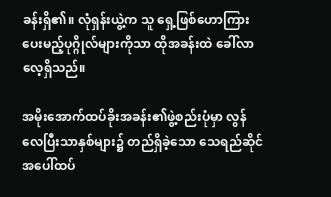ခန်းရှိ၏။ လုံရှန်းယွဲ့က သူ ရှေ့ဖြစ်ဟောကြားပေးမည့်ပုဂ္ဂိုလ်များကိုသာ ထိုအခန်းထဲ ခေါ်လာလေ့ရှိသည်။

အမိုးအောက်ထပ်ခိုးအခန်း၏ဖွဲ့စည်းပုံမှာ လွန်လေပြီးသာနှစ်များ၌ တည်ရှိခဲ့သော သေရည်ဆိုင်အပေါ်ထပ်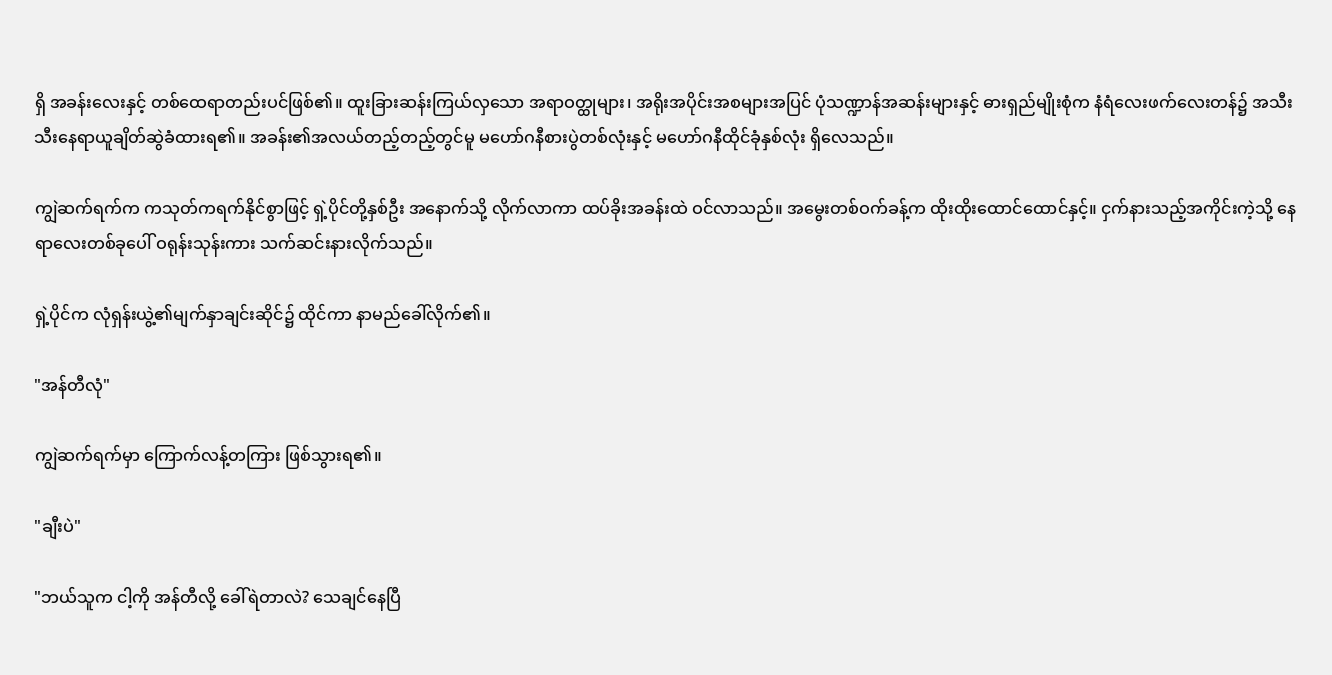ရှိ အခန်းလေးနှင့် တစ်ထေရာတည်းပင်ဖြစ်၏။ ထူးခြားဆန်းကြယ်လှသော အရာဝတ္ထုများ၊ အရိုးအပိုင်းအစများအပြင် ပုံသဏ္ဍာန်အဆန်းများနှင့် ဓားရှည်မျိုးစုံက နံရံလေးဖက်လေးတန်၌ အသီးသီးနေရာယူချိတ်ဆွဲခံထားရ၏။ အခန်း၏အလယ်တည့်တည့်တွင်မူ မဟော်ဂနီစားပွဲတစ်လုံးနှင့် မဟော်ဂနီထိုင်ခုံနှစ်လုံး ရှိလေသည်။

ကျွဲဆက်ရက်က ကသုတ်ကရက်နိုင်စွာဖြင့် ရှဲ့ပိုင်တို့နှစ်ဦး အနောက်သို့ လိုက်လာကာ ထပ်ခိုးအခန်းထဲ ဝင်လာသည်။ အမွေးတစ်ဝက်ခန့်က ထိုးထိုးထောင်ထောင်နှင့်။ ငှက်နားသည့်အကိုင်းကဲ့သို့ နေရာလေးတစ်ခုပေါ် ဝရုန်းသုန်းကား သက်ဆင်းနားလိုက်သည်။

ရှဲ့ပိုင်က လုံရှန်းယွဲ့၏မျက်နှာချင်းဆိုင်၌ ထိုင်ကာ နာမည်ခေါ်လိုက်၏။

"အန်တီလုံ"

ကျွဲဆက်ရက်မှာ ကြောက်လန့်တကြား ဖြစ်သွားရ၏။

"ချီးပဲ"

"ဘယ်သူက ငါ့ကို အန်တီလို့ ခေါ်ရဲတာလဲ? သေချင်နေပြီ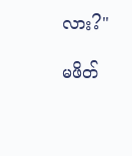လား?"

မဖိတ်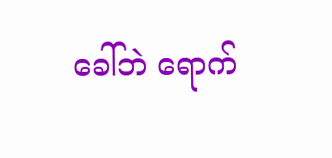ခေါ်ဘဲ ရောက်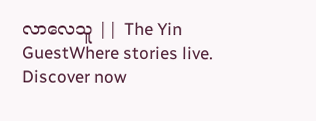လာလေသူ || The Yin GuestWhere stories live. Discover now